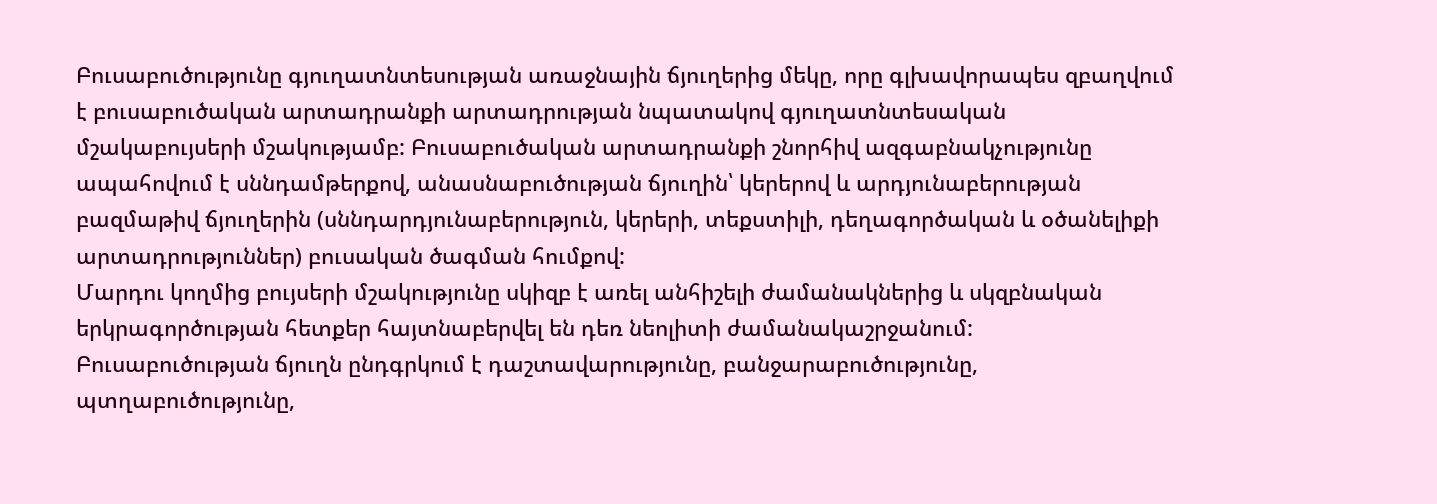Բուսաբուծությունը գյուղատնտեսության առաջնային ճյուղերից մեկը, որը գլխավորապես զբաղվում է բուսաբուծական արտադրանքի արտադրության նպատակով գյուղատնտեսական մշակաբույսերի մշակությամբ: Բուսաբուծական արտադրանքի շնորհիվ ազգաբնակչությունը ապահովում է սննդամթերքով, անասնաբուծության ճյուղին՝ կերերով և արդյունաբերության բազմաթիվ ճյուղերին (սննդարդյունաբերություն, կերերի, տեքստիլի, դեղագործական և օծանելիքի արտադրություններ) բուսական ծագման հումքով:
Մարդու կողմից բույսերի մշակությունը սկիզբ է առել անհիշելի ժամանակներից և սկզբնական երկրագործության հետքեր հայտնաբերվել են դեռ նեոլիտի ժամանակաշրջանում:
Բուսաբուծության ճյուղն ընդգրկում է դաշտավարությունը, բանջարաբուծությունը, պտղաբուծությունը,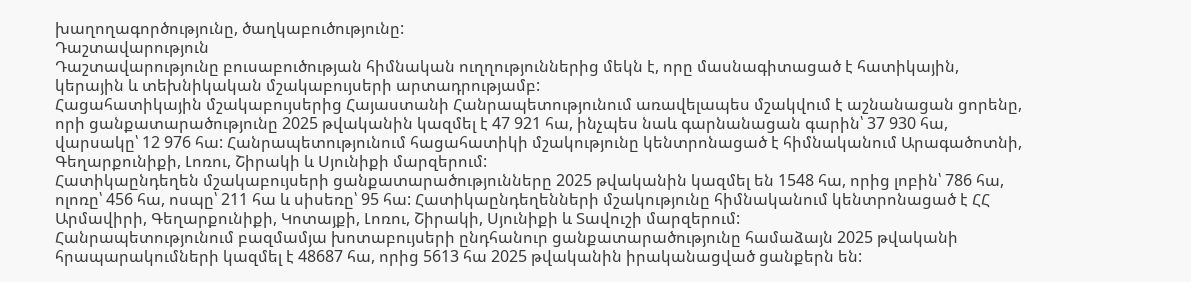խաղողագործությունը, ծաղկաբուծությունը:
Դաշտավարություն
Դաշտավարությունը բուսաբուծության հիմնական ուղղություններից մեկն է, որը մասնագիտացած է հատիկային, կերային և տեխնիկական մշակաբույսերի արտադրությամբ:
Հացահատիկային մշակաբույսերից Հայաստանի Հանրապետությունում առավելապես մշակվում է աշնանացան ցորենը, որի ցանքատարածությունը 2025 թվականին կազմել է 47 921 հա, ինչպես նաև գարնանացան գարին՝ 37 930 հա, վարսակը՝ 12 976 հա: Հանրապետությունում հացահատիկի մշակությունը կենտրոնացած է հիմնականում Արագածոտնի, Գեղարքունիքի, Լոռու, Շիրակի և Սյունիքի մարզերում:
Հատիկաընդեղեն մշակաբույսերի ցանքատարածությունները 2025 թվականին կազմել են 1548 հա, որից լոբին՝ 786 հա, ոլոռը՝ 456 հա, ոսպը՝ 211 հա և սիսեռը՝ 95 հա: Հատիկաընդեղենների մշակությունը հիմնականում կենտրոնացած է ՀՀ Արմավիրի, Գեղարքունիքի, Կոտայքի, Լոռու, Շիրակի, Սյունիքի և Տավուշի մարզերում:
Հանրապետությունում բազմամյա խոտաբույսերի ընդհանուր ցանքատարածությունը համաձայն 2025 թվականի հրապարակումների կազմել է 48687 հա, որից 5613 հա 2025 թվականին իրականացված ցանքերն են: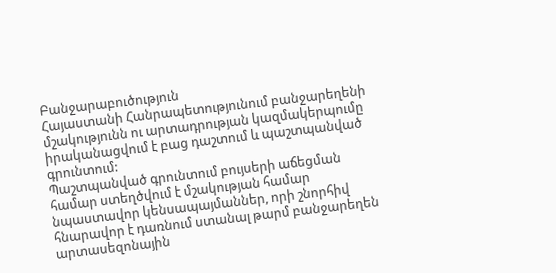Բանջարաբուծություն
Հայաստանի Հանրապետությունում բանջարեղենի մշակությունն ու արտադրության կազմակերպումը իրականացվում է բաց դաշտում և պաշտպանված գրունտում:
Պաշտպանված գրունտում բույսերի աճեցման համար ստեղծվում է մշակության համար նպաստավոր կենսապայմաններ, որի շնորհիվ հնարավոր է դառնում ստանալ թարմ բանջարեղեն արտասեզոնային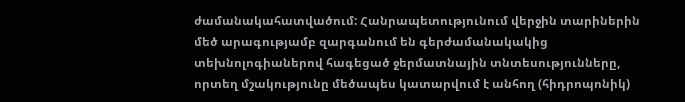ժամանակահատվածում: Հանրապետությունում վերջին տարիներին մեծ արագությամբ զարգանում են գերժամանակակից տեխնոլոգիաներով հագեցած ջերմատնային տնտեսությունները, որտեղ մշակությունը մեծապես կատարվում է անհող (հիդրոպոնիկ)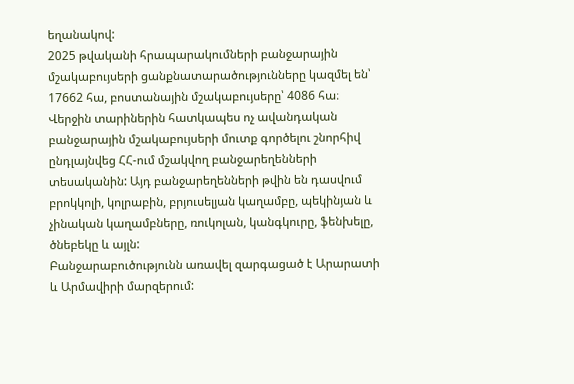եղանակով:
2025 թվականի հրապարակումների բանջարային մշակաբույսերի ցանքնատարածությունները կազմել են՝ 17662 հա, բոստանային մշակաբույսերը՝ 4086 հա։
Վերջին տարիներին հատկապես ոչ ավանդական բանջարային մշակաբույսերի մուտք գործելու շնորհիվ ընդլայնվեց ՀՀ-ում մշակվող բանջարեղենների տեսականին: Այդ բանջարեղենների թվին են դասվում բրոկկոլի, կոլրաբին, բրյուսելյան կաղամբը, պեկինյան և չինական կաղամբները, ռուկոլան, կանգկուրը, ֆենխելը, ծնեբեկը և այլն:
Բանջարաբուծությունն առավել զարգացած է Արարատի և Արմավիրի մարզերում: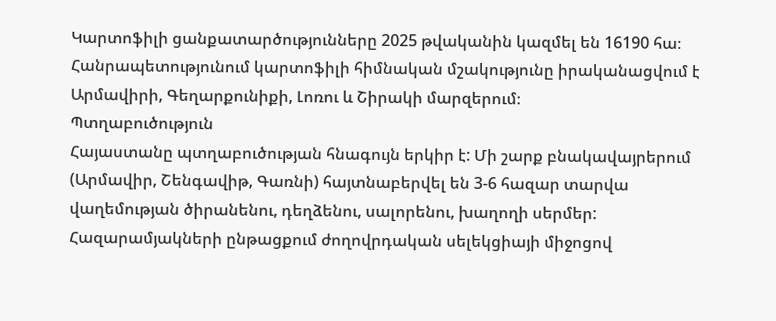Կարտոֆիլի ցանքատարծությունները 2025 թվականին կազմել են 16190 հա։ Հանրապետությունում կարտոֆիլի հիմնական մշակությունը իրականացվում է Արմավիրի, Գեղարքունիքի, Լոռու և Շիրակի մարզերում։
Պտղաբուծություն
Հայաստանը պտղաբուծության հնագույն երկիր է: Մի շարք բնակավայրերում (Արմավիր, Շենգավիթ, Գառնի) հայտնաբերվել են 3-6 հազար տարվա վաղեմության ծիրանենու, դեղձենու, սալորենու, խաղողի սերմեր:
Հազարամյակների ընթացքում ժողովրդական սելեկցիայի միջոցով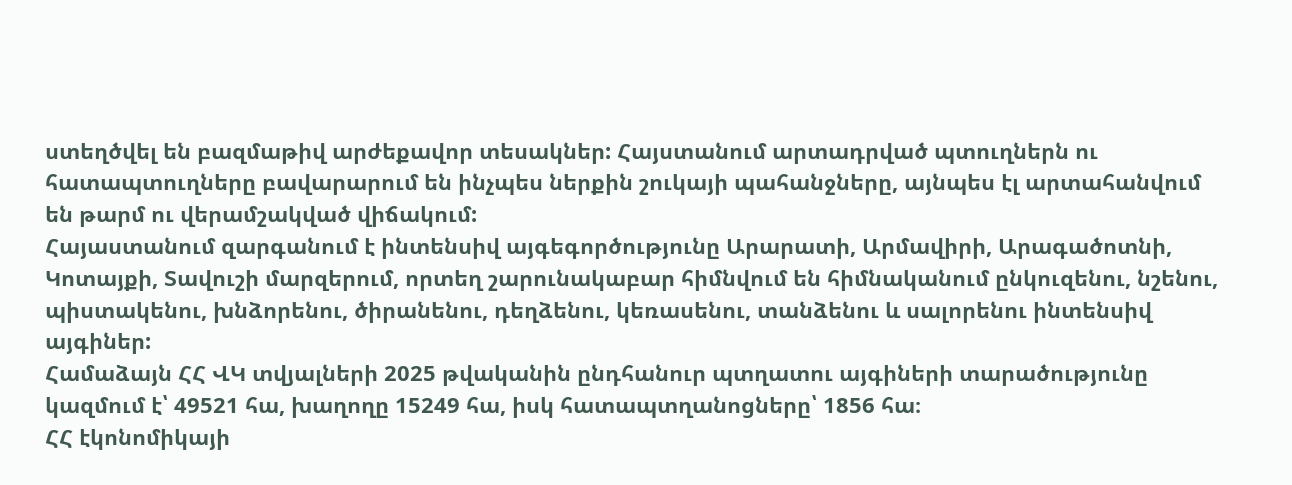ստեղծվել են բազմաթիվ արժեքավոր տեսակներ: Հայստանում արտադրված պտուղներն ու հատապտուղները բավարարում են ինչպես ներքին շուկայի պահանջները, այնպես էլ արտահանվում են թարմ ու վերամշակված վիճակում:
Հայաստանում զարգանում է ինտենսիվ այգեգործությունը Արարատի, Արմավիրի, Արագածոտնի, Կոտայքի, Տավուշի մարզերում, որտեղ շարունակաբար հիմնվում են հիմնականում ընկուզենու, նշենու, պիստակենու, խնձորենու, ծիրանենու, դեղձենու, կեռասենու, տանձենու և սալորենու ինտենսիվ այգիներ:
Համաձայն ՀՀ ՎԿ տվյալների 2025 թվականին ընդհանուր պտղատու այգիների տարածությունը կազմում է՝ 49521 հա, խաղողը 15249 հա, իսկ հատապտղանոցները՝ 1856 հա։
ՀՀ էկոնոմիկայի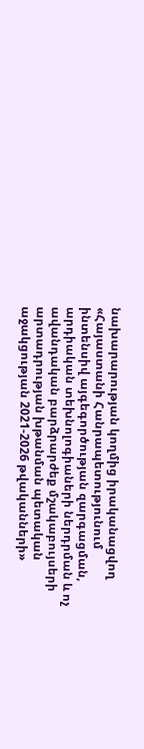նախարարության կողմից իրականացվող «Հայաստանի Հանրապետությունում ինտենսիվ այգեգործության զարգացման, արդիական տեխնոլոգիաների ներդրման և ոչ ավանդական բարձրարժեք մշակաբույսերի արտադրության խթանման պետական աջակցության 2021-2026 թվականների»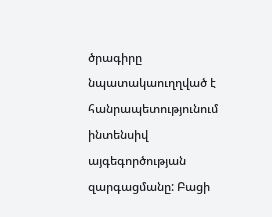ծրագիրը նպատակաուղղված է հանրապետությունում ինտենսիվ այգեգործության զարգացմանը: Բացի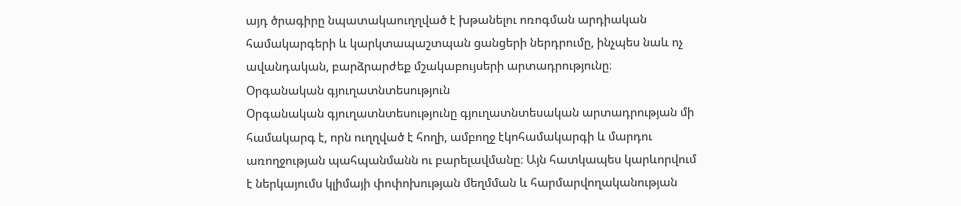այդ ծրագիրը նպատակաուղղված է խթանելու ոռոգման արդիական համակարգերի և կարկտապաշտպան ցանցերի ներդրումը, ինչպես նաև ոչ ավանդական, բարձրարժեք մշակաբույսերի արտադրությունը։
Օրգանական գյուղատնտեսություն
Օրգանական գյուղատնտեսությունը գյուղատնտեսական արտադրության մի համակարգ է, որն ուղղված է հողի, ամբողջ էկոհամակարգի և մարդու առողջության պահպանմանն ու բարելավմանը։ Այն հատկապես կարևորվում է ներկայումս կլիմայի փոփոխության մեղմման և հարմարվողականության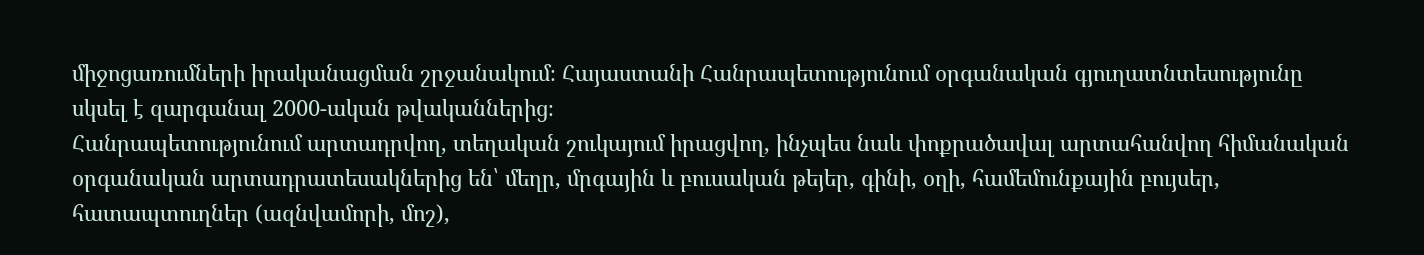միջոցառումների իրականացման շրջանակում։ Հայաստանի Հանրապետությունում օրգանական գյուղատնտեսությունը սկսել է զարգանալ 2000-ական թվականներից։
Հանրապետությունում արտադրվող, տեղական շուկայում իրացվող, ինչպես նաև փոքրածավալ արտահանվող հիմանական օրգանական արտադրատեսակներից են՝ մեղր, մրգային և բուսական թեյեր, գինի, օղի, համեմունքային բույսեր, հատապտուղներ (ազնվամորի, մոշ),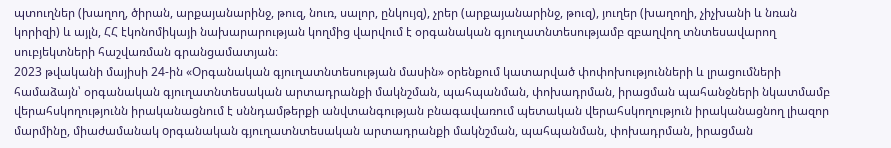պտուղներ (խաղող, ծիրան, արքայանարինջ, թուզ, նուռ, սալոր, ընկույզ), չրեր (արքայանարինջ, թուզ), յուղեր (խաղողի, չիչխանի և նռան կորիզի) և այլն, ՀՀ էկոնոմիկայի նախարարության կողմից վարվում է օրգանական գյուղատնտեսությամբ զբաղվող տնտեսավարող սուբյեկտների հաշվառման գրանցամատյան։
2023 թվականի մայիսի 24-ին «Օրգանական գյուղատնտեսության մասին» օրենքում կատարված փոփոխությունների և լրացումների համաձայն՝ օրգանական գյուղատնտեսական արտադրանքի մակնշման, պահպանման, փոխադրման, իրացման պահանջների նկատմամբ վերահսկողությունն իրականացնում է սննդամթերքի անվտանգության բնագավառում պետական վերահսկողություն իրականացնող լիազոր մարմինը, միաժամանակ oրգանական գյուղատնտեսական արտադրանքի մակնշման, պահպանման, փոխադրման, իրացման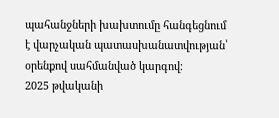պահանջների խախտումը հանգեցնում է վարչական պատասխանատվության՝ օրենքով սահմանված կարգով։
2025 թվականի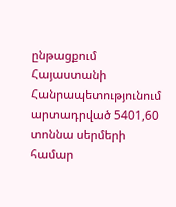ընթացքում Հայաստանի Հանրապետությունում արտադրված 5401,60 տոննա սերմերի համար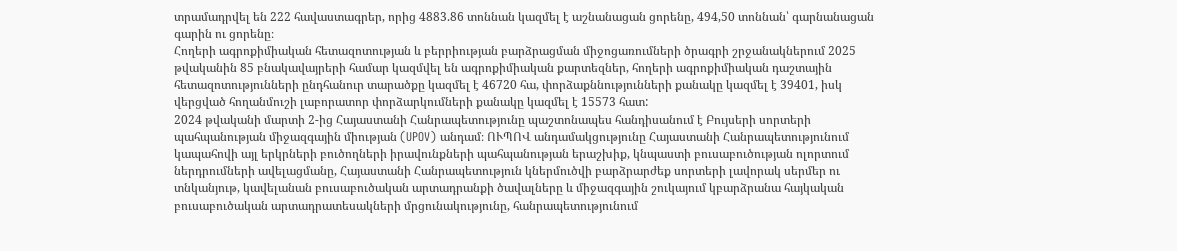տրամադրվել են 222 հավաստագրեր, որից 4883.86 տոննան կազմել է աշնանացան ցորենը, 494,50 տոննան՝ գարնանացան գարին ու ցորենը։
Հողերի ագրոքիմիական հետազոտության և բերրիության բարձրացման միջոցառումների ծրագրի շրջանակներում 2025 թվականին 85 բնակավայրերի համար կազմվել են ագրոքիմիական քարտեզներ, հողերի ագրոքիմիական դաշտային հետազոտությունների ընդհանուր տարածքը կազմել է 46720 հա, փորձաքննությունների քանակը կազմել է 39401, իսկ վերցված հողանմուշի լաբորատոր փորձարկումների քանակը կազմել է 15573 հատ:
2024 թվականի մարտի 2-ից Հայաստանի Հանրապետությունը պաշտոնապես հանդիսանում է Բույսերի սորտերի պահպանության միջազգային միության (UPOV) անդամ։ ՈՒՊՈՎ անդամակցությունը Հայաստանի Հանրապետությունում կապահովի այլ երկրների բուծողների իրավունքների պահպանության երաշխիք, կնպաստի բուսաբուծության ոլորտում ներդրումների ավելացմանը, Հայաստանի Հանրապետություն կներմուծվի բարձրարժեք սորտերի լավորակ սերմեր ու տնկանյութ, կավելանան բուսաբուծական արտադրանքի ծավալները և միջազգային շուկայում կբարձրանա հայկական բուսաբուծական արտադրատեսակների մրցունակությունը, հանրապետությունում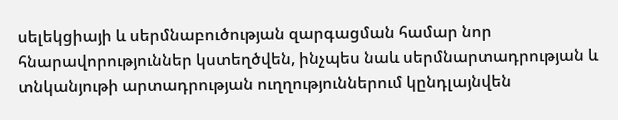սելեկցիայի և սերմնաբուծության զարգացման համար նոր հնարավորություններ կստեղծվեն, ինչպես նաև սերմնարտադրության և տնկանյութի արտադրության ուղղություններում կընդլայնվեն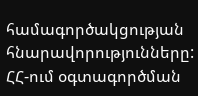համագործակցության հնարավորությունները:
ՀՀ-ում օգտագործման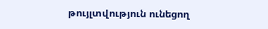թույլտվություն ունեցող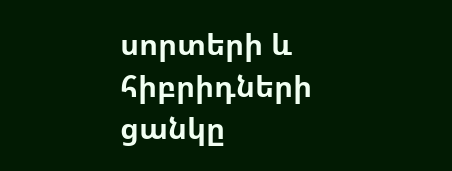սորտերի և հիբրիդների ցանկը